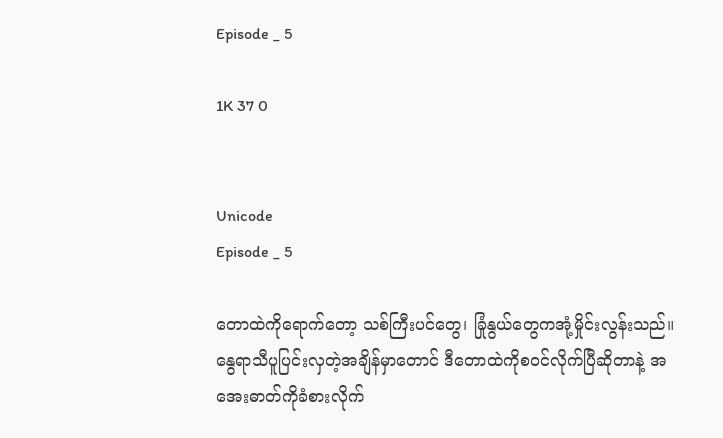Episode _ 5

1K 37 0


Unicode
Episode _ 5

တောထဲကိုရောက်တော့ သစ်ကြီးပင်တွေ၊ ခြုံနွယ်တွေကအုံ့မှိုင်းလွန်းသည်။ နွေရာသီပူပြင်းလှတဲ့အချိန်မှာတောင် ဒီတောထဲကိုစဝင်လိုက်ပြီဆိုတာနဲ့ အအေးဓာတ်ကိုခံစားလိုက်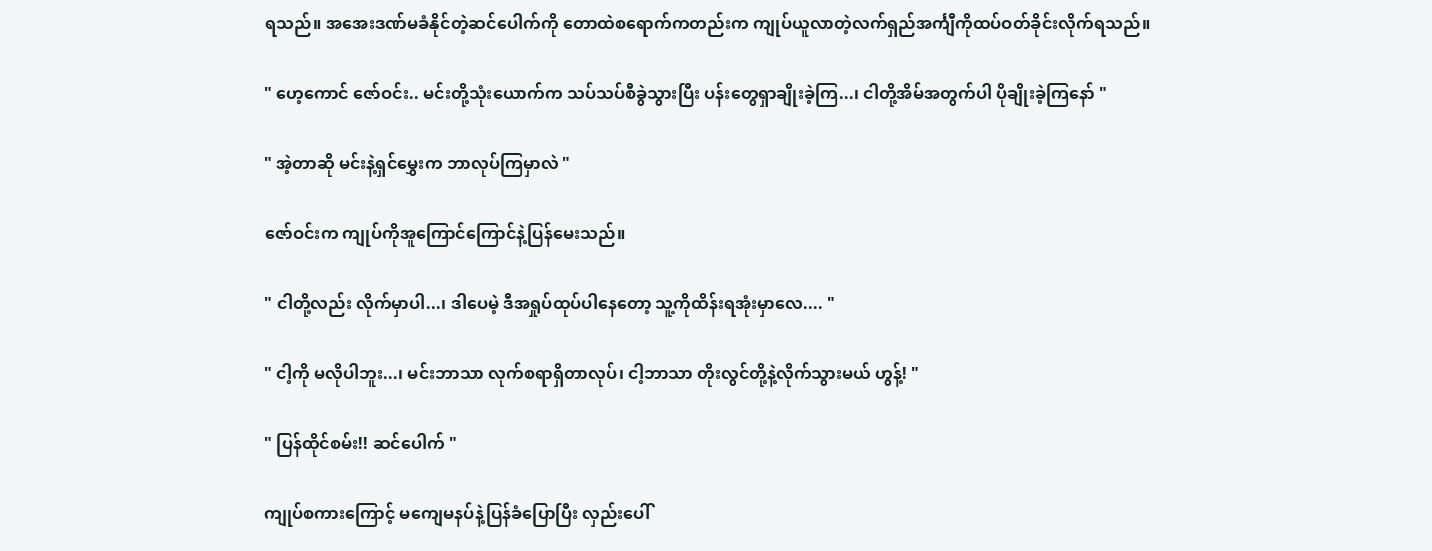ရသည်။ အအေးဒဏ်မခံနိုင်တဲ့ဆင်ပေါက်ကို တောထဲစရောက်ကတည်းက ကျုပ်ယူလာတဲ့လက်ရှည်အင်္ကျီကိုထပ်ဝတ်ခိုင်းလိုက်ရသည်။

" ဟေ့ကောင် ဇော်ဝင်း.. မင်းတို့သုံးယောက်က သပ်သပ်စီခွဲသွားပြီး ပန်းတွေရှာချိုးခဲ့ကြ...၊ ငါတို့အိမ်အတွက်ပါ ပိုချိုးခဲ့ကြနော် "

" အဲ့တာဆို မင်းနဲ့ရှင်မွှေးက ဘာလုပ်ကြမှာလဲ "

ဇော်ဝင်းက ကျုပ်ကိုအူကြောင်ကြောင်နဲ့ပြန်မေးသည်။

" ငါတို့လည်း လိုက်မှာပါ...၊ ဒါပေမဲ့ ဒီအရှုပ်ထုပ်ပါနေတော့ သူ့ကိုထိန်းရအုံးမှာလေ.... "

" ငါ့ကို မလိုပါဘူး...၊ မင်းဘာသာ လုက်စရာရှိတာလုပ်၊ ငါ့ဘာသာ တိုးလွင်တို့နဲ့လိုက်သွားမယ် ဟွန့်! "

" ပြန်ထိုင်စမ်း!! ဆင်ပေါက် "

ကျုပ်စကားကြောင့် မကျေမနပ်နဲ့ပြန်ခံပြောပြီး လှည်းပေါ်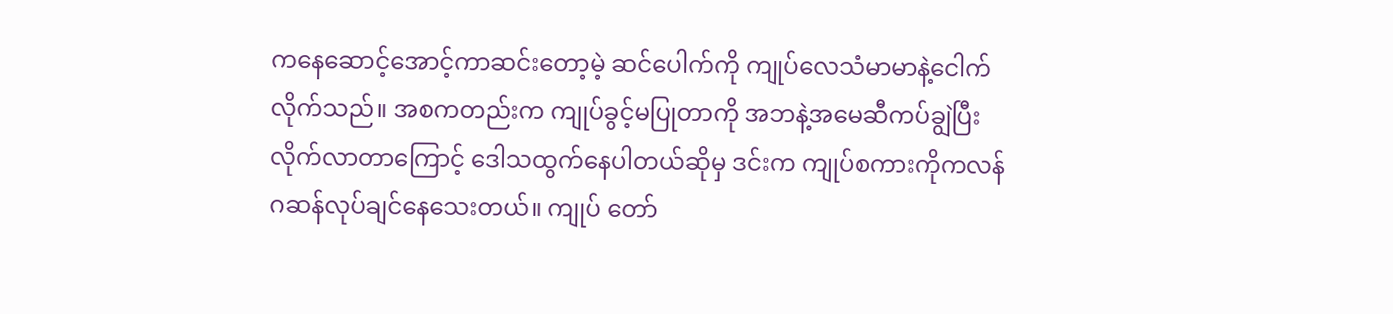ကနေဆောင့်အောင့်ကာဆင်းတော့မဲ့ ဆင်ပေါက်ကို ကျုပ်လေသံမာမာနဲ့ငေါက်လိုက်သည်။ အစကတည်းက ကျုပ်ခွင့်မပြုတာကို အဘနဲ့အမေဆီကပ်ချွဲပြီးလိုက်လာတာကြောင့် ဒေါသထွက်နေပါတယ်ဆိုမှ ဒင်းက ကျုပ်စကားကိုကလန်ဂဆန်လုပ်ချင်နေသေးတယ်။ ကျုပ် တော်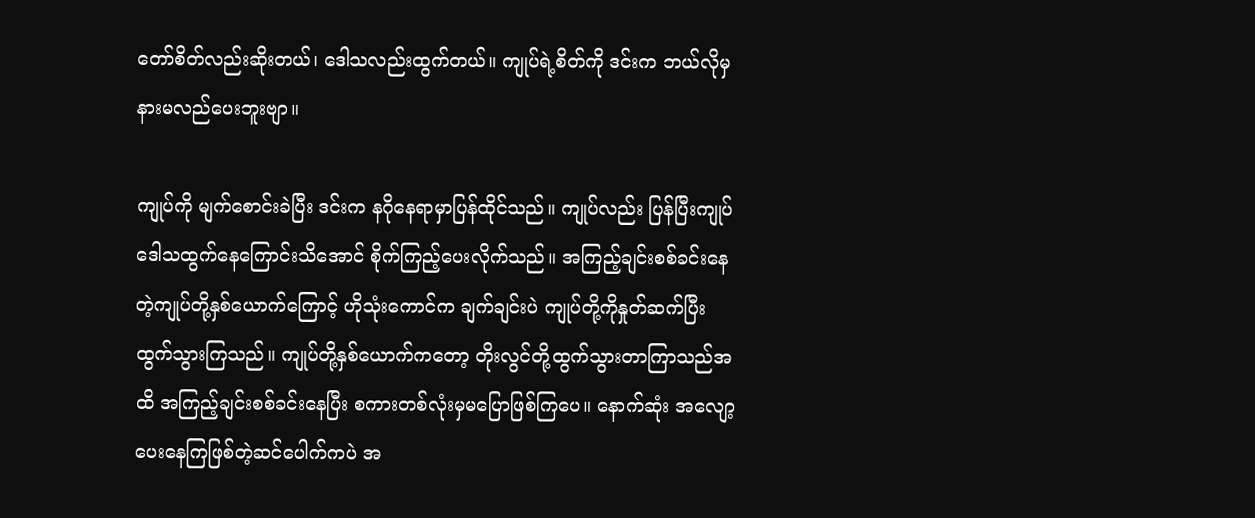တော်စိတ်လည်းဆိုးတယ်၊ ဒေါသလည်းထွက်တယ်။ ကျုပ်ရဲ့စိတ်ကို ဒင်းက ဘယ်လိုမှ နားမလည်ပေးဘူးဗျာ။

ကျုပ်ကို မျက်စောင်းခဲပြီး ဒင်းက နဂိုနေရာမှာပြန်ထိုင်သည်။ ကျုပ်လည်း ပြန်ပြီးကျုပ်ဒေါသထွက်နေကြောင်းသိအောင် စိုက်ကြည့်ပေးလိုက်သည်။ အကြည့်ချင်းစစ်ခင်းနေတဲ့ကျုပ်တို့နှစ်ယောက်ကြောင့် ဟိုသုံးကောင်က ချက်ချင်းပဲ ကျုပ်တို့ကိုနှုတ်ဆက်ပြီး ထွက်သွားကြသည်။ ကျုပ်တို့နှစ်ယောက်ကတော့ တိုးလွင်တို့ထွက်သွားတာကြာသည်အထိ အကြည့်ချင်းစစ်ခင်းနေပြီး စကားတစ်လုံးမှမပြောဖြစ်ကြပေ။ နောက်ဆုံး အလျော့ပေးနေကြဖြစ်တဲ့ဆင်ပေါက်ကပဲ အ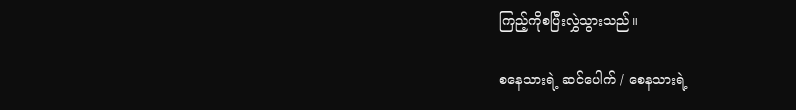ကြည့်ကိုစပြီးလွှဲသွားသည်။

စနေသားရဲ့ ဆင်ပေါက် / စေနသားရဲ့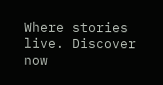Where stories live. Discover now